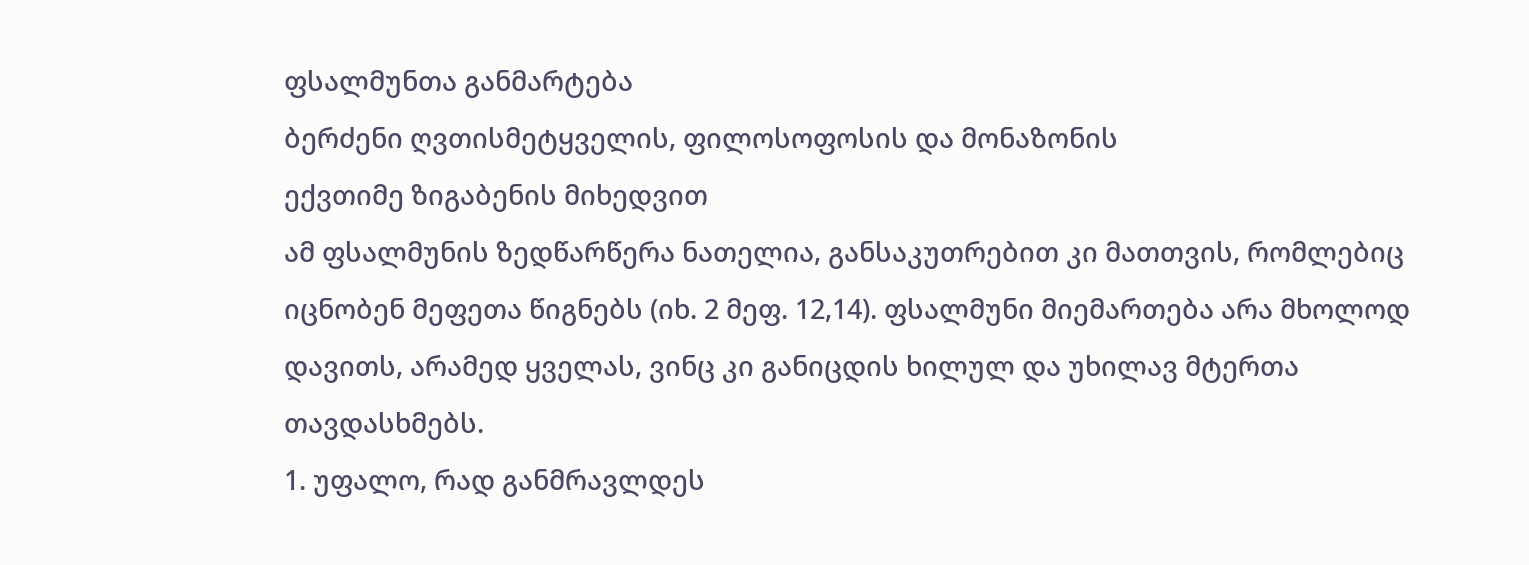ფსალმუნთა განმარტება
ბერძენი ღვთისმეტყველის, ფილოსოფოსის და მონაზონის
ექვთიმე ზიგაბენის მიხედვით
ამ ფსალმუნის ზედწარწერა ნათელია, განსაკუთრებით კი მათთვის, რომლებიც იცნობენ მეფეთა წიგნებს (იხ. 2 მეფ. 12,14). ფსალმუნი მიემართება არა მხოლოდ დავითს, არამედ ყველას, ვინც კი განიცდის ხილულ და უხილავ მტერთა თავდასხმებს.
1. უფალო, რად განმრავლდეს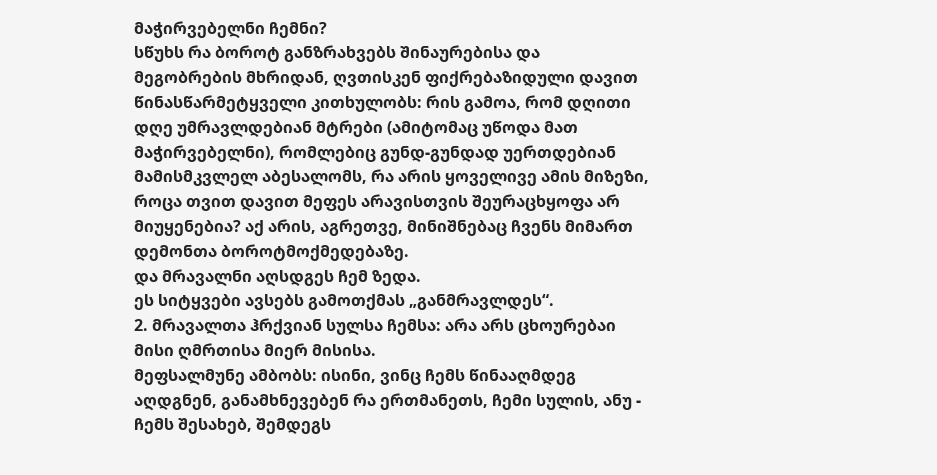მაჭირვებელნი ჩემნი?
სწუხს რა ბოროტ განზრახვებს შინაურებისა და მეგობრების მხრიდან, ღვთისკენ ფიქრებაზიდული დავით წინასწარმეტყველი კითხულობს: რის გამოა, რომ დღითი დღე უმრავლდებიან მტრები (ამიტომაც უწოდა მათ მაჭირვებელნი), რომლებიც გუნდ-გუნდად უერთდებიან მამისმკვლელ აბესალომს, რა არის ყოველივე ამის მიზეზი, როცა თვით დავით მეფეს არავისთვის შეურაცხყოფა არ მიუყენებია? აქ არის, აგრეთვე, მინიშნებაც ჩვენს მიმართ დემონთა ბოროტმოქმედებაზე.
და მრავალნი აღსდგეს ჩემ ზედა.
ეს სიტყვები ავსებს გამოთქმას „განმრავლდეს“.
2. მრავალთა ჰრქვიან სულსა ჩემსა: არა არს ცხოურებაი მისი ღმრთისა მიერ მისისა.
მეფსალმუნე ამბობს: ისინი, ვინც ჩემს წინააღმდეგ აღდგნენ, განამხნევებენ რა ერთმანეთს, ჩემი სულის, ანუ - ჩემს შესახებ, შემდეგს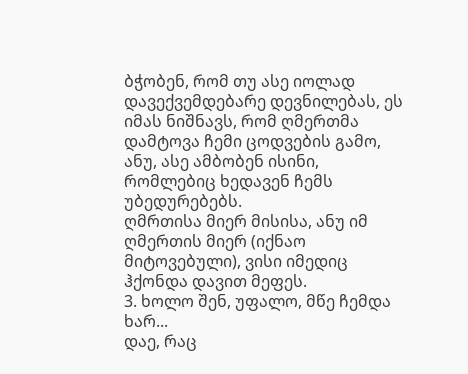ბჭობენ, რომ თუ ასე იოლად დავექვემდებარე დევნილებას, ეს იმას ნიშნავს, რომ ღმერთმა დამტოვა ჩემი ცოდვების გამო, ანუ, ასე ამბობენ ისინი, რომლებიც ხედავენ ჩემს უბედურებებს.
ღმრთისა მიერ მისისა, ანუ იმ ღმერთის მიერ (იქნაო მიტოვებული), ვისი იმედიც ჰქონდა დავით მეფეს.
3. ხოლო შენ, უფალო, მწე ჩემდა ხარ...
დაე, რაც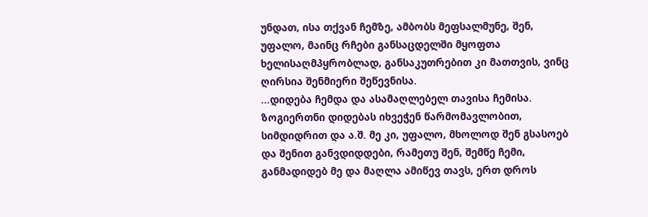უნდათ, ისა თქვან ჩემზე, ამბობს მეფსალმუნე, შენ, უფალო, მაინც რჩები განსაცდელში მყოფთა ხელისაღმპყრობლად, განსაკუთრებით კი მათთვის, ვინც ღირსია შენმიერი შეწევნისა.
...დიდება ჩემდა და ასამაღლებელ თავისა ჩემისა.
ზოგიერთნი დიდებას იხვეჭენ წარმომავლობით, სიმდიდრით და ა.შ. მე კი, უფალო, მხოლოდ შენ გსასოებ და შენით განვდიდდები, რამეთუ შენ, შემწე ჩემი, განმადიდებ მე და მაღლა ამიწევ თავს, ერთ დროს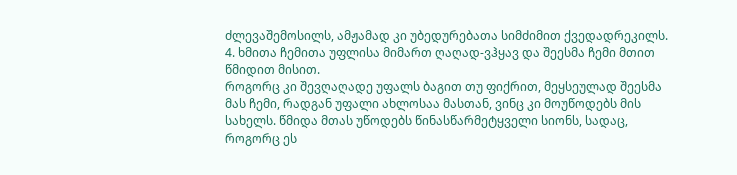ძლევაშემოსილს, ამჟამად კი უბედურებათა სიმძიმით ქვედადრეკილს.
4. ხმითა ჩემითა უფლისა მიმართ ღაღად-ვჰყავ და შეესმა ჩემი მთით წმიდით მისით.
როგორც კი შევღაღადე უფალს ბაგით თუ ფიქრით, მეყსეულად შეესმა მას ჩემი, რადგან უფალი ახლოსაა მასთან, ვინც კი მოუწოდებს მის სახელს. წმიდა მთას უწოდებს წინასწარმეტყველი სიონს, სადაც, როგორც ეს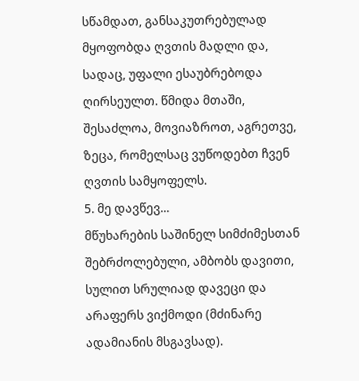სწამდათ, განსაკუთრებულად მყოფობდა ღვთის მადლი და, სადაც, უფალი ესაუბრებოდა ღირსეულთ. წმიდა მთაში, შესაძლოა, მოვიაზროთ, აგრეთვე, ზეცა, რომელსაც ვუწოდებთ ჩვენ ღვთის სამყოფელს.
5. მე დავწევ...
მწუხარების საშინელ სიმძიმესთან შებრძოლებული, ამბობს დავითი, სულით სრულიად დავეცი და არაფერს ვიქმოდი (მძინარე ადამიანის მსგავსად).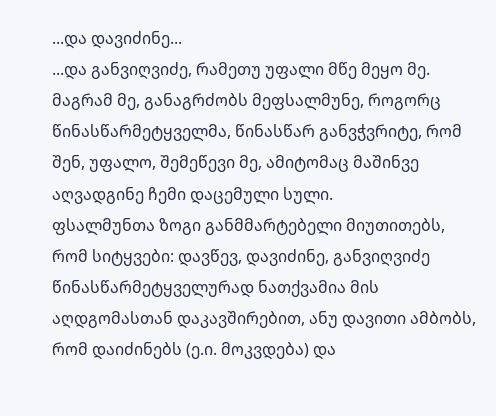...და დავიძინე...
...და განვიღვიძე, რამეთუ უფალი მწე მეყო მე.
მაგრამ მე, განაგრძობს მეფსალმუნე, როგორც წინასწარმეტყველმა, წინასწარ განვჭვრიტე, რომ შენ, უფალო, შემეწევი მე, ამიტომაც მაშინვე აღვადგინე ჩემი დაცემული სული.
ფსალმუნთა ზოგი განმმარტებელი მიუთითებს, რომ სიტყვები: დავწევ, დავიძინე, განვიღვიძე წინასწარმეტყველურად ნათქვამია მის აღდგომასთან დაკავშირებით, ანუ დავითი ამბობს, რომ დაიძინებს (ე.ი. მოკვდება) და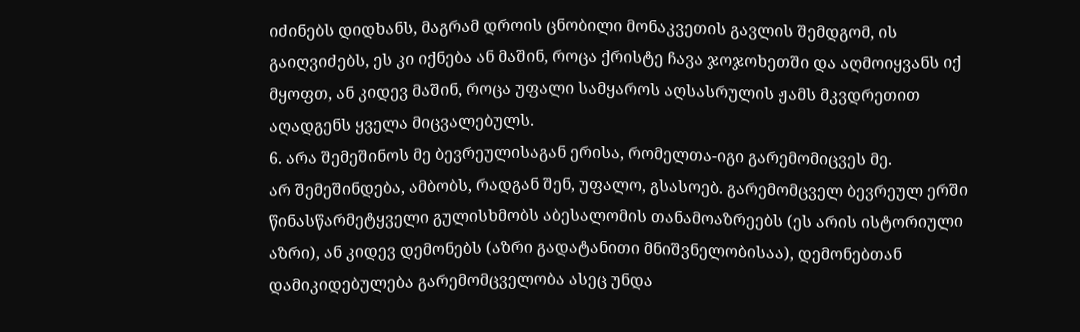იძინებს დიდხანს, მაგრამ დროის ცნობილი მონაკვეთის გავლის შემდგომ, ის გაიღვიძებს, ეს კი იქნება ან მაშინ, როცა ქრისტე ჩავა ჯოჯოხეთში და აღმოიყვანს იქ მყოფთ, ან კიდევ მაშინ, როცა უფალი სამყაროს აღსასრულის ჟამს მკვდრეთით აღადგენს ყველა მიცვალებულს.
6. არა შემეშინოს მე ბევრეულისაგან ერისა, რომელთა-იგი გარემომიცვეს მე.
არ შემეშინდება, ამბობს, რადგან შენ, უფალო, გსასოებ. გარემომცველ ბევრეულ ერში წინასწარმეტყველი გულისხმობს აბესალომის თანამოაზრეებს (ეს არის ისტორიული აზრი), ან კიდევ დემონებს (აზრი გადატანითი მნიშვნელობისაა), დემონებთან დამიკიდებულება გარემომცველობა ასეც უნდა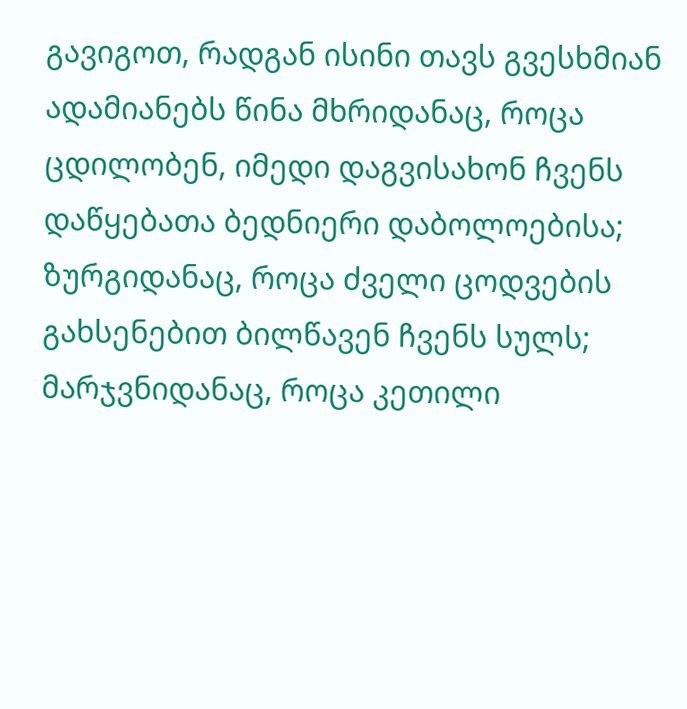გავიგოთ, რადგან ისინი თავს გვესხმიან ადამიანებს წინა მხრიდანაც, როცა ცდილობენ, იმედი დაგვისახონ ჩვენს დაწყებათა ბედნიერი დაბოლოებისა; ზურგიდანაც, როცა ძველი ცოდვების გახსენებით ბილწავენ ჩვენს სულს; მარჯვნიდანაც, როცა კეთილი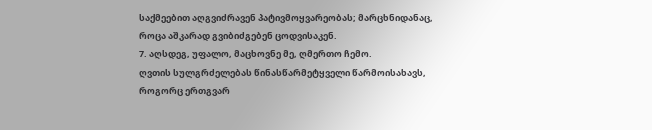საქმეებით აღგვიძრავენ პატივმოყვარეობას; მარცხნიდანაც, როცა აშკარად გვიბიძგებენ ცოდვისაკენ.
7. აღსდეგ, უფალო, მაცხოვნე მე, ღმერთო ჩემო.
ღვთის სულგრძელებას წინასწარმეტყველი წარმოისახავს, როგორც ერთგვარ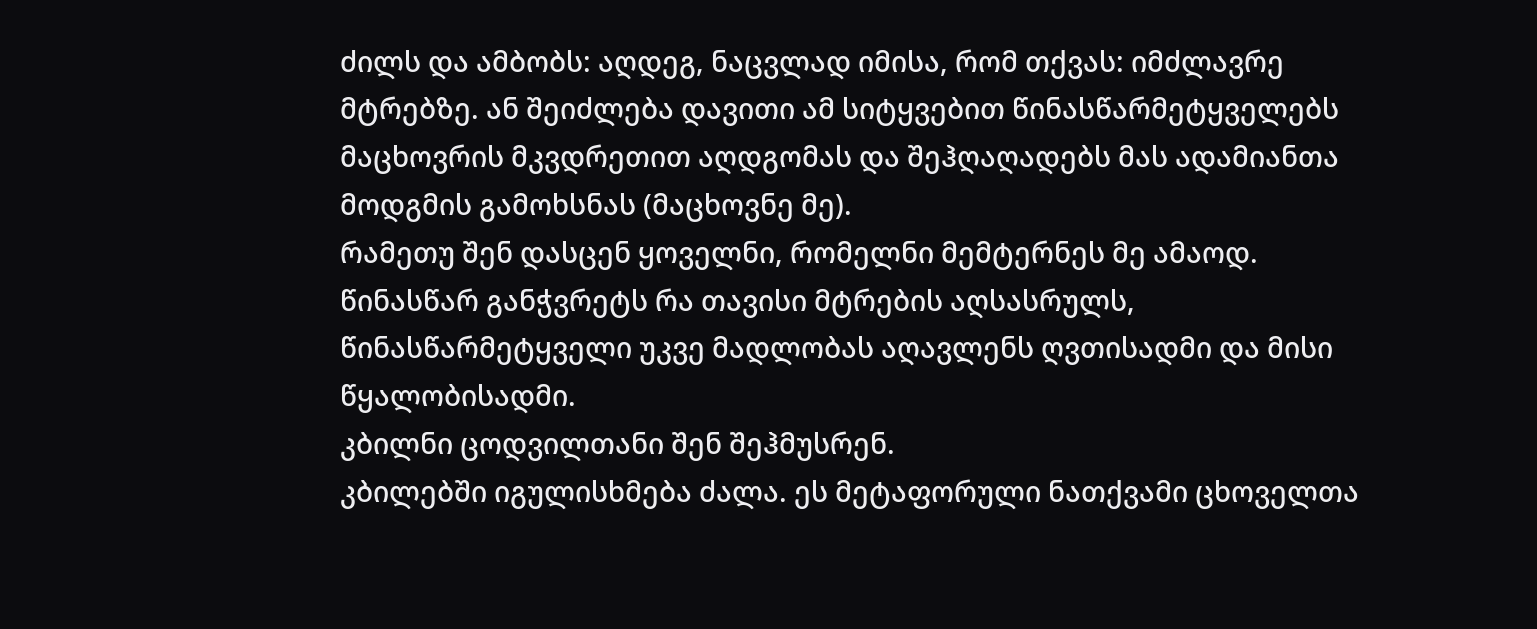ძილს და ამბობს: აღდეგ, ნაცვლად იმისა, რომ თქვას: იმძლავრე მტრებზე. ან შეიძლება დავითი ამ სიტყვებით წინასწარმეტყველებს მაცხოვრის მკვდრეთით აღდგომას და შეჰღაღადებს მას ადამიანთა მოდგმის გამოხსნას (მაცხოვნე მე).
რამეთუ შენ დასცენ ყოველნი, რომელნი მემტერნეს მე ამაოდ.
წინასწარ განჭვრეტს რა თავისი მტრების აღსასრულს, წინასწარმეტყველი უკვე მადლობას აღავლენს ღვთისადმი და მისი წყალობისადმი.
კბილნი ცოდვილთანი შენ შეჰმუსრენ.
კბილებში იგულისხმება ძალა. ეს მეტაფორული ნათქვამი ცხოველთა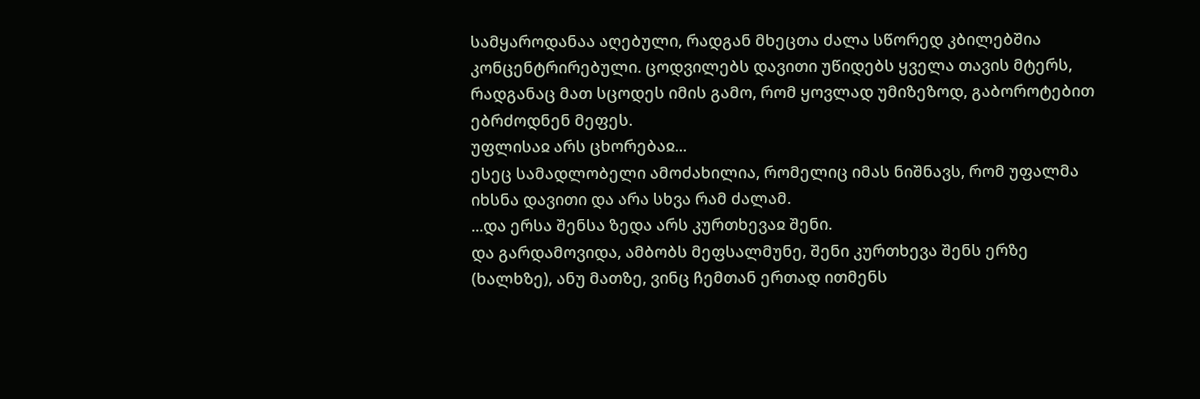სამყაროდანაა აღებული, რადგან მხეცთა ძალა სწორედ კბილებშია კონცენტრირებული. ცოდვილებს დავითი უწიდებს ყველა თავის მტერს, რადგანაც მათ სცოდეს იმის გამო, რომ ყოვლად უმიზეზოდ, გაბოროტებით ებრძოდნენ მეფეს.
უფლისაჲ არს ცხორებაჲ...
ესეც სამადლობელი ამოძახილია, რომელიც იმას ნიშნავს, რომ უფალმა იხსნა დავითი და არა სხვა რამ ძალამ.
...და ერსა შენსა ზედა არს კურთხევაჲ შენი.
და გარდამოვიდა, ამბობს მეფსალმუნე, შენი კურთხევა შენს ერზე (ხალხზე), ანუ მათზე, ვინც ჩემთან ერთად ითმენს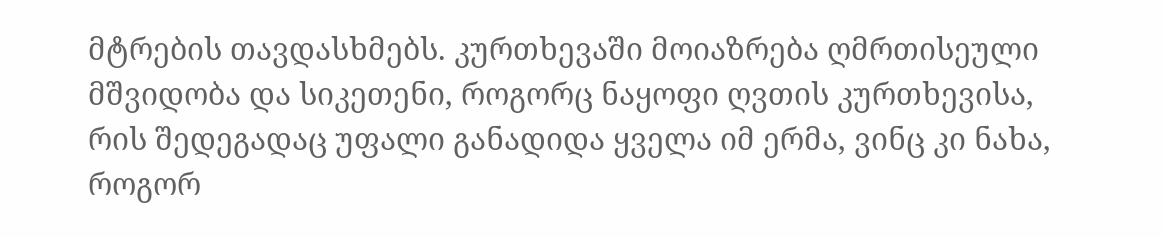მტრების თავდასხმებს. კურთხევაში მოიაზრება ღმრთისეული მშვიდობა და სიკეთენი, როგორც ნაყოფი ღვთის კურთხევისა, რის შედეგადაც უფალი განადიდა ყველა იმ ერმა, ვინც კი ნახა, როგორ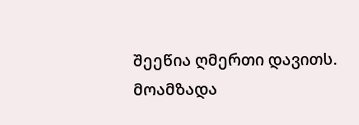შეეწია ღმერთი დავითს.
მოამზადა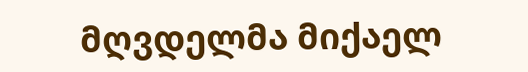მღვდელმა მიქაელ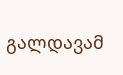გალდავამ